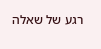רגע של שאלה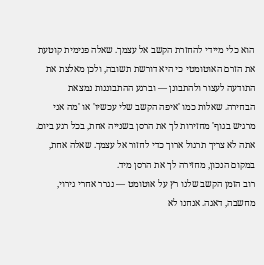הוא כלי מיידי להחזרת הקשב אל עצמך. שאלה פנימית קוטעת את הזרם האוטומטי כי היא דורשת תשובה, ולכן מאלצת את התודעה לעצור ולהתבונן — וברגע ההתבוננות נמצאת הבחירה. שאלות כמו 'איפה הקשב שלי עכשיו' או 'מה אני מרגיש בגוף' מחזירות לך את הרסן בשנייה אחת, בכל רגע ביום.
אתה לא צריך תרגול ארוך כדי לחזור אל עצמך. שאלה אחת, במקום הנכון, מחזירה לך את הרסן מיד.
רוב הזמן הקשב שלנו רץ על אוטומט — נגרר אחרי גירוי, מחשבה, דאגה. אנחנו לא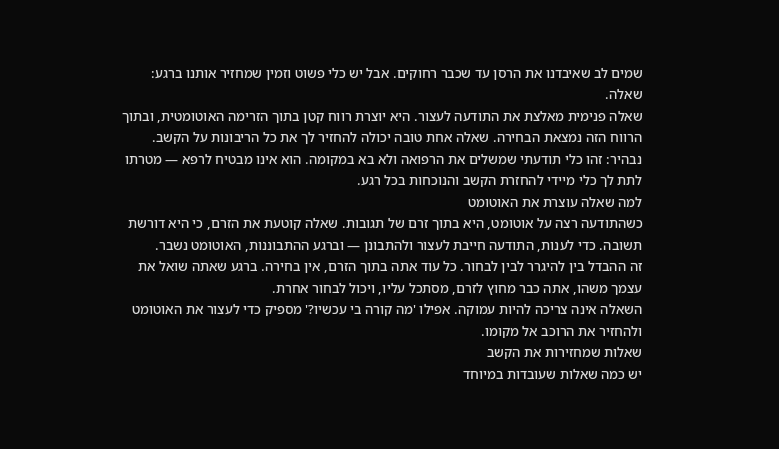שמים לב שאיבדנו את הרסן עד שכבר רחוקים. אבל יש כלי פשוט וזמין שמחזיר אותנו ברגע: שאלה.
שאלה פנימית מאלצת את התודעה לעצור. היא יוצרת רווח קטן בתוך הזרימה האוטומטית, ובתוך הרווח הזה נמצאת הבחירה. שאלה אחת טובה יכולה להחזיר לך את כל הריבונות על הקשב.
נבהיר: זהו כלי תודעתי שמשלים את הרפואה ולא בא במקומה. הוא אינו מבטיח לרפא — מטרתו לתת לך כלי מיידי להחזרת הקשב והנוכחות בכל רגע.
למה שאלה עוצרת את האוטומט
כשהתודעה רצה על אוטומט, היא בתוך זרם של תגובות. שאלה קוטעת את הזרם, כי היא דורשת תשובה. כדי לענות, התודעה חייבת לעצור ולהתבונן — וברגע ההתבוננות, האוטומט נשבר.
זה ההבדל בין להיגרר לבין לבחור. כל עוד אתה בתוך הזרם, אין בחירה. ברגע שאתה שואל את עצמך משהו, אתה כבר מחוץ לזרם, מסתכל עליו, ויכול לבחור אחרת.
השאלה אינה צריכה להיות עמוקה. אפילו 'מה קורה בי עכשיו?' מספיק כדי לעצור את האוטומט ולהחזיר את הרוכב אל מקומו.
שאלות שמחזירות את הקשב
יש כמה שאלות שעובדות במיוחד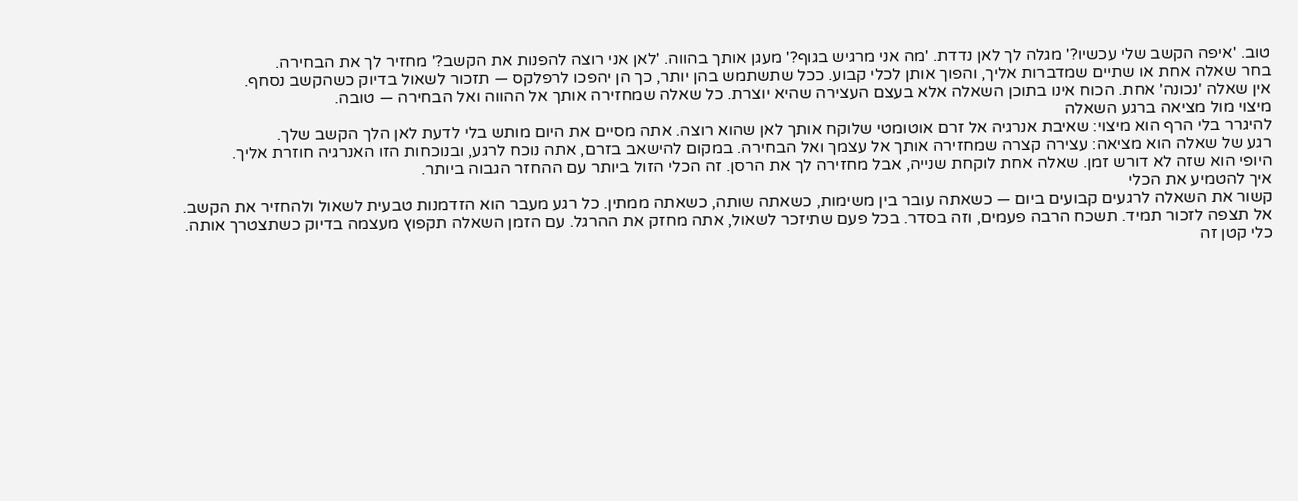טוב. 'איפה הקשב שלי עכשיו?' מגלה לך לאן נדדת. 'מה אני מרגיש בגוף?' מעגן אותך בהווה. 'לאן אני רוצה להפנות את הקשב?' מחזיר לך את הבחירה.
בחר שאלה אחת או שתיים שמדברות אליך, והפוך אותן לכלי קבוע. ככל שתשתמש בהן יותר, כך הן יהפכו לרפלקס — תזכור לשאול בדיוק כשהקשב נסחף.
אין שאלה 'נכונה' אחת. הכוח אינו בתוכן השאלה אלא בעצם העצירה שהיא יוצרת. כל שאלה שמחזירה אותך אל ההווה ואל הבחירה — טובה.
מיצוי מול מציאה ברגע השאלה
להיגרר בלי הרף הוא מיצוי: שאיבת אנרגיה אל זרם אוטומטי שלוקח אותך לאן שהוא רוצה. אתה מסיים את היום מותש בלי לדעת לאן הלך הקשב שלך.
רגע של שאלה הוא מציאה: עצירה קצרה שמחזירה אותך אל עצמך ואל הבחירה. במקום להישאב בזרם, אתה נוכח לרגע, ובנוכחות הזו האנרגיה חוזרת אליך.
היופי הוא שזה לא דורש זמן. שאלה אחת לוקחת שנייה, אבל מחזירה לך את הרסן. זה הכלי הזול ביותר עם ההחזר הגבוה ביותר.
איך להטמיע את הכלי
קשור את השאלה לרגעים קבועים ביום — כשאתה עובר בין משימות, כשאתה שותה, כשאתה ממתין. כל רגע מעבר הוא הזדמנות טבעית לשאול ולהחזיר את הקשב.
אל תצפה לזכור תמיד. תשכח הרבה פעמים, וזה בסדר. בכל פעם שתיזכר לשאול, אתה מחזק את ההרגל. עם הזמן השאלה תקפוץ מעצמה בדיוק כשתצטרך אותה.
כלי קטן זה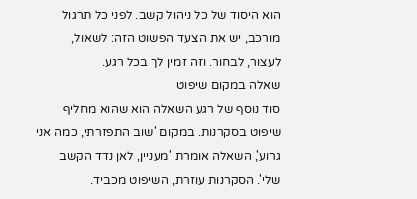הוא היסוד של כל ניהול קשב. לפני כל תרגול מורכב, יש את הצעד הפשוט הזה: לשאול, לעצור, לבחור. וזה זמין לך בכל רגע.
שאלה במקום שיפוט
סוד נוסף של רגע השאלה הוא שהוא מחליף שיפוט בסקרנות. במקום 'שוב התפזרתי, כמה אני גרוע', השאלה אומרת 'מעניין, לאן נדד הקשב שלי'. הסקרנות עוזרת, השיפוט מכביד.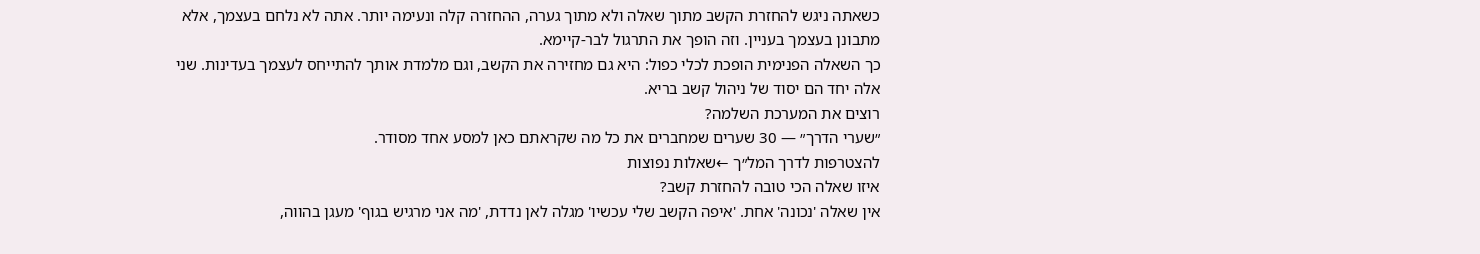כשאתה ניגש להחזרת הקשב מתוך שאלה ולא מתוך גערה, ההחזרה קלה ונעימה יותר. אתה לא נלחם בעצמך, אלא מתבונן בעצמך בעניין. וזה הופך את התרגול לבר-קיימא.
כך השאלה הפנימית הופכת לכלי כפול: היא גם מחזירה את הקשב, וגם מלמדת אותך להתייחס לעצמך בעדינות. שני אלה יחד הם יסוד של ניהול קשב בריא.
רוצים את המערכת השלמה?
״שערי הדרך״ — 30 שערים שמחברים את כל מה שקראתם כאן למסע אחד מסודר.
להצטרפות לדרך המל״ך ←שאלות נפוצות
איזו שאלה הכי טובה להחזרת קשב?
אין שאלה 'נכונה' אחת. 'איפה הקשב שלי עכשיו' מגלה לאן נדדת, 'מה אני מרגיש בגוף' מעגן בהווה,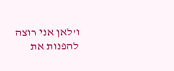ו'לאן אני רוצה להפנות את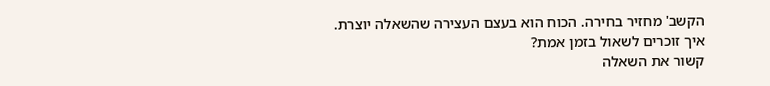הקשב' מחזיר בחירה. הכוח הוא בעצם העצירה שהשאלה יוצרת.
איך זוכרים לשאול בזמן אמת?
קשור את השאלה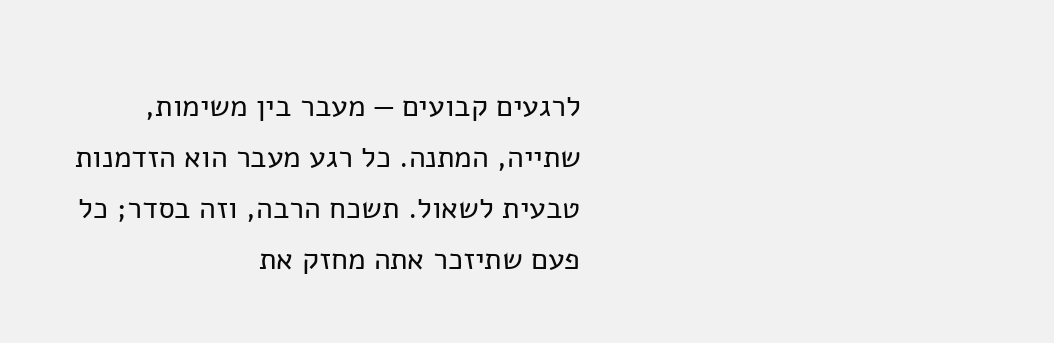לרגעים קבועים — מעבר בין משימות, שתייה, המתנה. כל רגע מעבר הוא הזדמנות טבעית לשאול. תשכח הרבה, וזה בסדר; כל פעם שתיזכר אתה מחזק את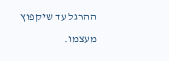ההרגל עד שיקפוץ מעצמו.